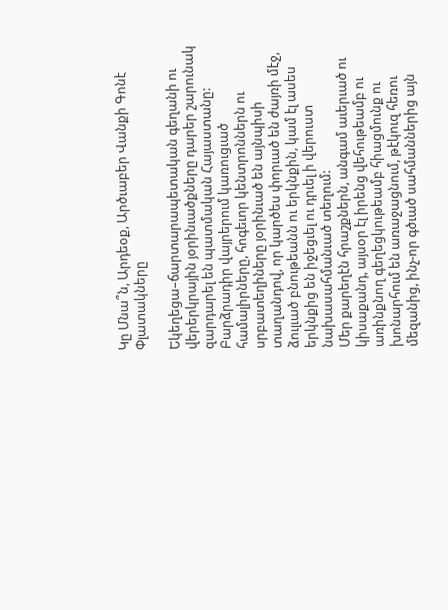Կը Մնա՞ն, Արդեօք, Արծւաբեր Վանքի Գոնէ Փլատակները

Եկեղեցա–ճարտարապետական գեղանի ու վերերկրային յօրինւածքները դարեր շարունակ զարդարել են պատմական Հայաստանը:
Բարձրադիր վայրերում կառուցւած համալիրները, հոգեւոր կենտրոններն ու սրբատեղիները յօրինւած են այնպիսի տաղանդով, որ կարծես փորւած են ժայռի մէջ, ձուլւած բնութեանն ու երկնքին, կամ էլ ասես երկնքից են իջեցւել ու դրւել ի վերուստ նախասահմանւած տեղում:
Մեր քարեղէն հրաշքներն, անգամ աւերւած ու կիսաքանդ, այսօր էլ իրենց վեհութեամբ ու առինքնող գեղեցկութեամբ հիացմունք ու խոնարհում են առաջացնում, թէկուզ հեռու մեզանից, ինչ-որ գծւած սահմաններից այն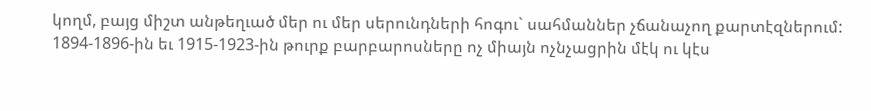կողմ, բայց միշտ անթեղւած մեր ու մեր սերունդների հոգու` սահմաններ չճանաչող քարտէզներում:
1894-1896-ին եւ 1915-1923-ին թուրք բարբարոսները ոչ միայն ոչնչացրին մէկ ու կէս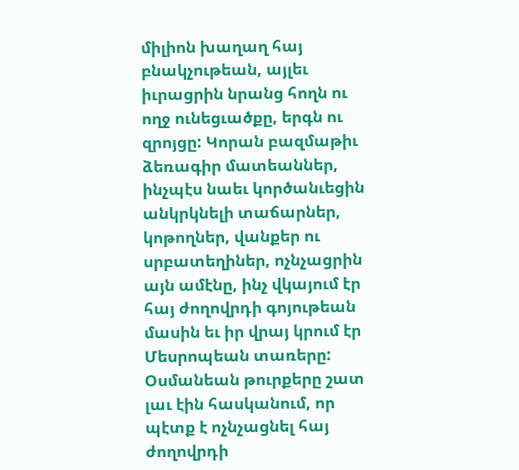միլիոն խաղաղ հայ բնակչութեան, այլեւ իւրացրին նրանց հողն ու ողջ ունեցւածքը, երգն ու զրոյցը: Կորան բազմաթիւ ձեռագիր մատեաններ, ինչպէս նաեւ կործանւեցին անկրկնելի տաճարներ, կոթողներ, վանքեր ու սրբատեղիներ, ոչնչացրին այն ամէնը, ինչ վկայում էր հայ ժողովրդի գոյութեան մասին եւ իր վրայ կրում էր Մեսրոպեան տառերը:
Օսմանեան թուրքերը շատ լաւ էին հասկանում, որ պէտք է ոչնչացնել հայ ժողովրդի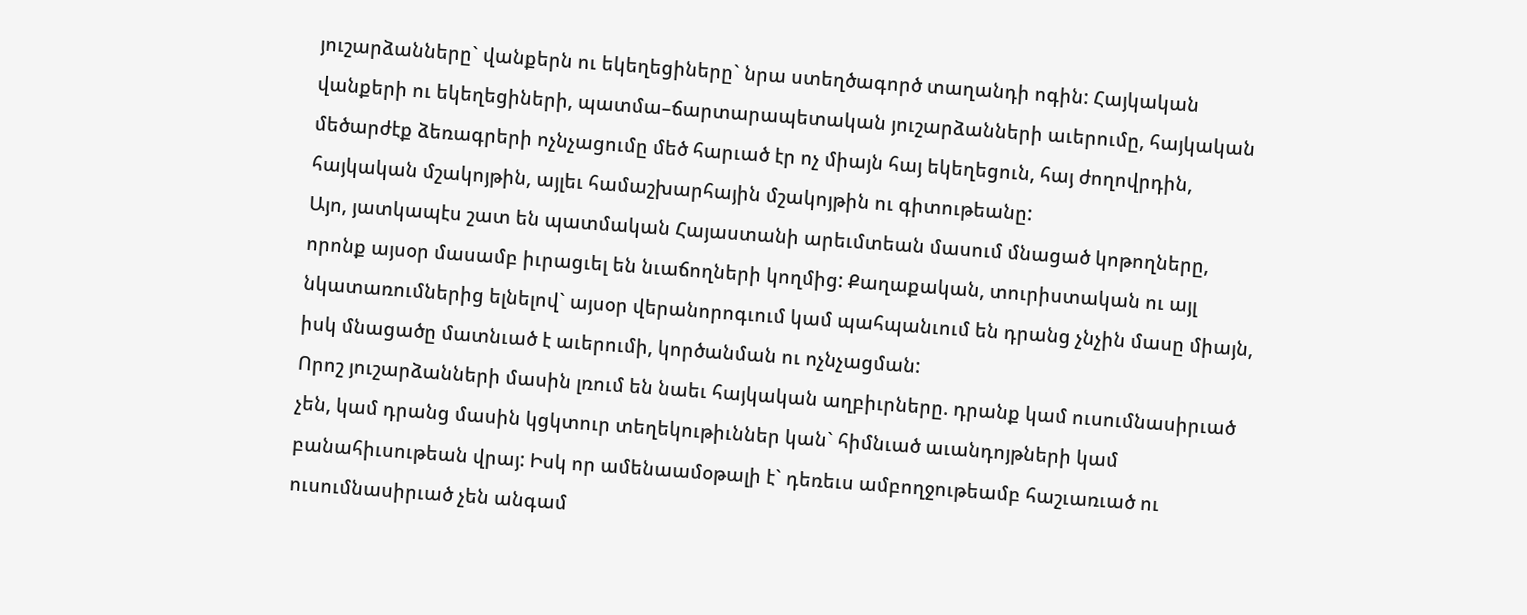յուշարձանները` վանքերն ու եկեղեցիները` նրա ստեղծագործ տաղանդի ոգին: Հայկական վանքերի ու եկեղեցիների, պատմա–ճարտարապետական յուշարձանների աւերումը, հայկական մեծարժէք ձեռագրերի ոչնչացումը մեծ հարւած էր ոչ միայն հայ եկեղեցուն, հայ ժողովրդին, հայկական մշակոյթին, այլեւ համաշխարհային մշակոյթին ու գիտութեանը:
Այո, յատկապէս շատ են պատմական Հայաստանի արեւմտեան մասում մնացած կոթողները, որոնք այսօր մասամբ իւրացւել են նւաճողների կողմից: Քաղաքական, տուրիստական ու այլ նկատառումներից ելնելով` այսօր վերանորոգւում կամ պահպանւում են դրանց չնչին մասը միայն, իսկ մնացածը մատնւած է աւերումի, կործանման ու ոչնչացման:
Որոշ յուշարձանների մասին լռում են նաեւ հայկական աղբիւրները. դրանք կամ ուսումնասիրւած չեն, կամ դրանց մասին կցկտուր տեղեկութիւններ կան` հիմնւած աւանդոյթների կամ բանահիւսութեան վրայ: Իսկ որ ամենաամօթալի է` դեռեւս ամբողջութեամբ հաշւառւած ու ուսումնասիրւած չեն անգամ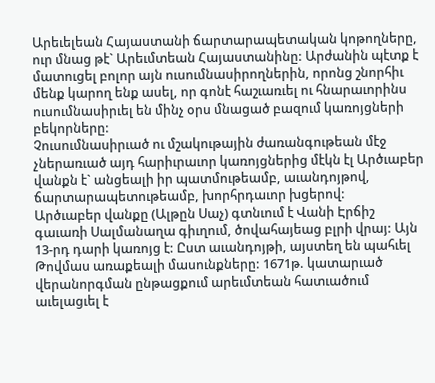Արեւելեան Հայաստանի ճարտարապետական կոթողները, ուր մնաց թէ` Արեւմտեան Հայաստանինը: Արժանին պէտք է մատուցել բոլոր այն ուսումնասիրողներին, որոնց շնորհիւ մենք կարող ենք ասել, որ գոնէ հաշւառւել ու հնարաւորինս ուսումնասիրւել են մինչ օրս մնացած բազում կառոյցների բեկորները:
Չուսումնասիրւած ու մշակութային ժառանգութեան մէջ չներառւած այդ հարիւրաւոր կառոյցներից մէկն էլ Արծւաբեր վանքն է` անցեալի իր պատմութեամբ, աւանդոյթով, ճարտարապետութեամբ, խորհրդաւոր խցերով:
Արծւաբեր վանքը (Ալթըն Սաչ) գտնւում է Վանի Էրճիշ գաւառի Սալմանաղա գիւղում, ծովահայեաց բլրի վրայ: Այն 13-րդ դարի կառոյց է: Ըստ աւանդոյթի, այստեղ են պահւել Թովմաս առաքեալի մասունքները: 1671թ. կատարւած վերանորգման ընթացքում արեւմտեան հատւածում աւելացւել է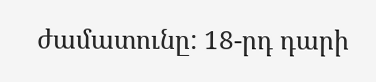ժամատունը: 18-րդ դարի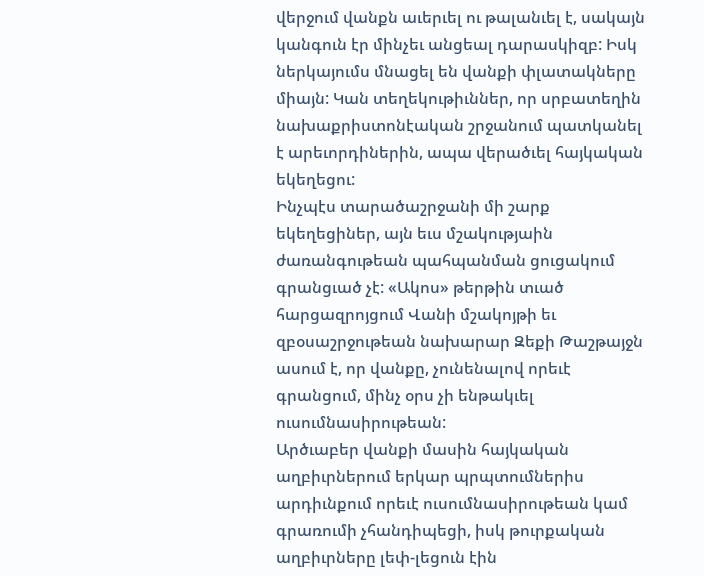վերջում վանքն աւերւել ու թալանւել է, սակայն կանգուն էր մինչեւ անցեալ դարասկիզբ: Իսկ ներկայումս մնացել են վանքի փլատակները միայն: Կան տեղեկութիւններ, որ սրբատեղին նախաքրիստոնէական շրջանում պատկանել է արեւորդիներին, ապա վերածւել հայկական եկեղեցու:
Ինչպէս տարածաշրջանի մի շարք եկեղեցիներ, այն եւս մշակությաին ժառանգութեան պահպանման ցուցակում գրանցւած չէ: «Ակոս» թերթին տւած հարցազրոյցում Վանի մշակոյթի եւ զբօսաշրջութեան նախարար Զեքի Թաշթայջն ասում է, որ վանքը, չունենալով որեւէ գրանցում, մինչ օրս չի ենթակւել ուսումնասիրութեան:
Արծւաբեր վանքի մասին հայկական աղբիւրներում երկար պրպտումներիս արդիւնքում որեւէ ուսումնասիրութեան կամ գրառումի չհանդիպեցի, իսկ թուրքական աղբիւրները լեփ-լեցուն էին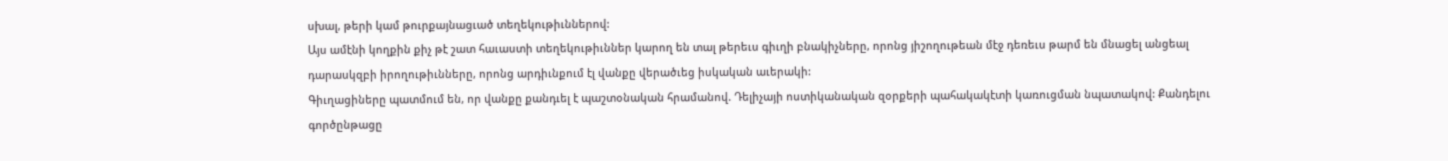սխալ, թերի կամ թուրքայնացւած տեղեկութիւններով:
Այս ամէնի կողքին քիչ թէ շատ հաւաստի տեղեկութիւններ կարող են տալ թերեւս գիւղի բնակիչները, որոնց յիշողութեան մէջ դեռեւս թարմ են մնացել անցեալ դարասկզբի իրողութիւնները, որոնց արդիւնքում էլ վանքը վերածւեց իսկական աւերակի:
Գիւղացիները պատմում են, որ վանքը քանդւել է պաշտօնական հրամանով. Դելիչայի ոստիկանական զօրքերի պահակակէտի կառուցման նպատակով: Քանդելու գործընթացը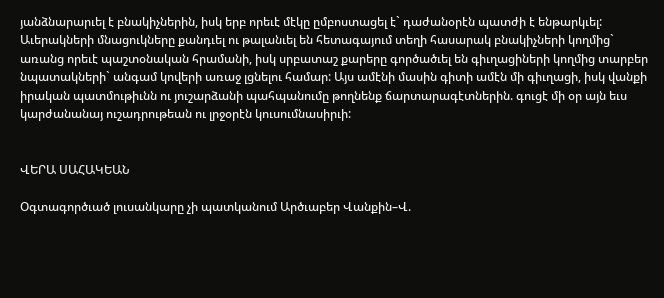յանձնարարւել է բնակիչներին, իսկ երբ որեւէ մէկը ըմբոստացել է` դաժանօրէն պատժի է ենթարկւել: Աւերակների մնացուկները քանդւել ու թալանւել են հետագայում տեղի հասարակ բնակիչների կողմից` առանց որեւէ պաշտօնական հրամանի, իսկ սրբատաշ քարերը գործածւել են գիւղացիների կողմից տարբեր նպատակների` անգամ կովերի առաջ լցնելու համար: Այս ամէնի մասին գիտի ամէն մի գիւղացի, իսկ վանքի իրական պատմութիւնն ու յուշարձանի պահպանումը թողնենք ճարտարագէտներին. գուցէ մի օր այն եւս կարժանանայ ուշադրութեան ու լրջօրէն կուսումնասիրւի:


ՎԵՐԱ ՍԱՀԱԿԵԱՆ

Օգտագործւած լուսանկարը չի պատկանում Արծւաբեր Վանքին–Վ.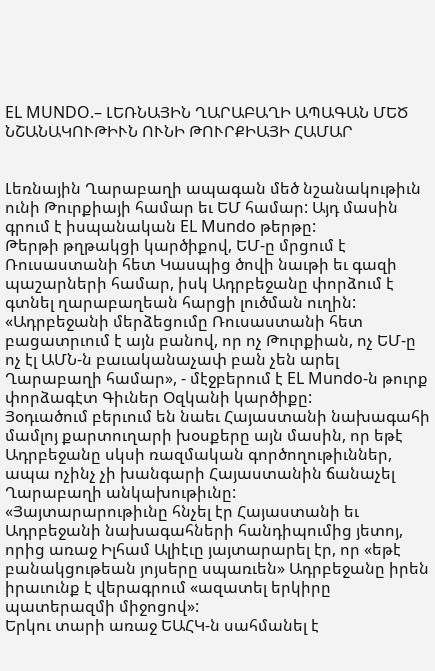EL MUNDO.– ԼԵՌՆԱՅԻՆ ՂԱՐԱԲԱՂԻ ԱՊԱԳԱՆ ՄԵԾ ՆՇԱՆԱԿՈՒԹԻՒՆ ՈՒՆԻ ԹՈՒՐՔԻԱՅԻ ՀԱՄԱՐ


Լեռնային Ղարաբաղի ապագան մեծ նշանակութիւն ունի Թուրքիայի համար եւ ԵՄ համար: Այդ մասին գրում է իսպանական EL Mundo թերթը:
Թերթի թղթակցի կարծիքով, ԵՄ-ը մրցում է Ռուսաստանի հետ Կասպից ծովի նաւթի եւ գազի պաշարների համար, իսկ Ադրբեջանը փորձում է գտնել ղարաբաղեան հարցի լուծման ուղին: «Ադրբեջանի մերձեցումը Ռուսաստանի հետ բացատրւում է այն բանով, որ ոչ Թուրքիան, ոչ ԵՄ-ը ոչ էլ ԱՄՆ-ն բաւականաչափ բան չեն արել Ղարաբաղի համար», - մէջբերում է EL Mundo-ն թուրք փորձագէտ Գիւներ Օզկանի կարծիքը:
Յօդւածում բերւում են նաեւ Հայաստանի նախագահի մամլոյ քարտուղարի խօսքերը այն մասին, որ եթէ Ադրբեջանը սկսի ռազմական գործողութիւններ, ապա ոչինչ չի խանգարի Հայաստանին ճանաչել Ղարաբաղի անկախութիւնը:
«Յայտարարութիւնը հնչել էր Հայաստանի եւ Ադրբեջանի նախագահների հանդիպումից յետոյ, որից առաջ Իլհամ Ալիէւը յայտարարել էր, որ «եթէ բանակցութեան յոյսերը սպառւեն» Ադրբեջանը իրեն իրաւունք է վերագրում «ազատել երկիրը պատերազմի միջոցով»:
Երկու տարի առաջ ԵԱՀԿ-ն սահմանել է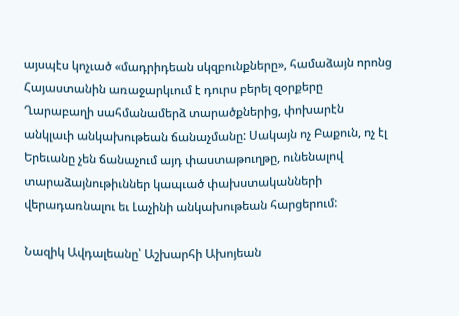այսպէս կոչւած «մադրիդեան սկզբունքները», համաձայն որոնց Հայաստանին առաջարկւում է դուրս բերել զօրքերը Ղարաբաղի սահմանամերձ տարածքներից, փոխարէն անկլաւի անկախութեան ճանաչմանը: Սակայն ոչ Բաքուն, ոչ էլ Երեւանը չեն ճանաչում այդ փաստաթուղթը, ունենալով տարաձայնութիւններ կապւած փախստականների վերադառնալու եւ Լաչինի անկախութեան հարցերում:

Նազիկ Ավդալեանը՝ Աշխարհի Ախոյեան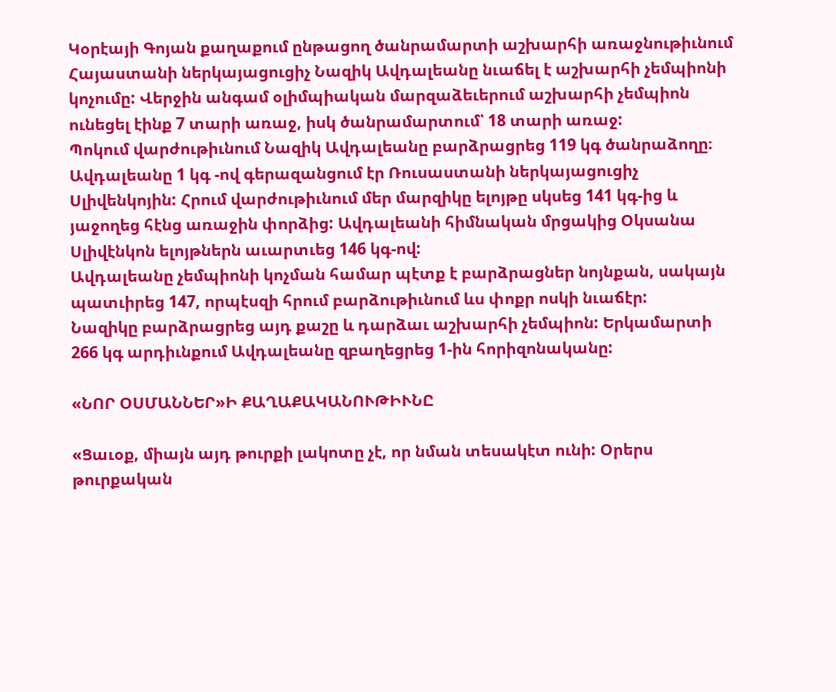Կօրէայի Գոյան քաղաքում ընթացող ծանրամարտի աշխարհի առաջնութիւնում Հայաստանի ներկայացուցիչ Նազիկ Ավդալեանը նւաճել է աշխարհի չեմպիոնի կոչումը: Վերջին անգամ օլիմպիական մարզաձեւերում աշխարհի չեմպիոն ունեցել էինք 7 տարի առաջ, իսկ ծանրամարտում՝ 18 տարի առաջ:
Պոկում վարժութիւնում Նազիկ Ավդալեանը բարձրացրեց 119 կգ ծանրաձողը։ Ավդալեանը 1 կգ -ով գերազանցում էր Ռուսաստանի ներկայացուցիչ Սլիվենկոյին: Հրում վարժութիւնում մեր մարզիկը ելոյթը սկսեց 141 կգ-ից և յաջողեց հէնց առաջին փորձից: Ավդալեանի հիմնական մրցակից Օկսանա Սլիվէնկոն ելոյթներն աւարտւեց 146 կգ-ով:
Ավդալեանը չեմպիոնի կոչման համար պէտք է բարձրացներ նոյնքան, սակայն պատւիրեց 147, որպէսզի հրում բարձութիւնում ևս փոքր ոսկի նւաճէր:
Նազիկը բարձրացրեց այդ քաշը և դարձաւ աշխարհի չեմպիոն: Երկամարտի 266 կգ արդիւնքում Ավդալեանը զբաղեցրեց 1-ին հորիզոնականը:

«ՆՈՐ ՕՍՄԱՆՆԵՐ»Ի ՔԱՂԱՔԱԿԱՆՈՒԹԻՒՆԸ

«Ցաւօք, միայն այդ թուրքի լակոտը չէ, որ նման տեսակէտ ունի: Օրերս թուրքական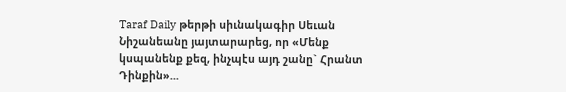Taraf Daily թերթի սիւնակագիր Սեւան Նիշանեանը յայտարարեց, որ «Մենք կսպանենք քեզ, ինչպէս այդ շանը` Հրանտ Դինքին»...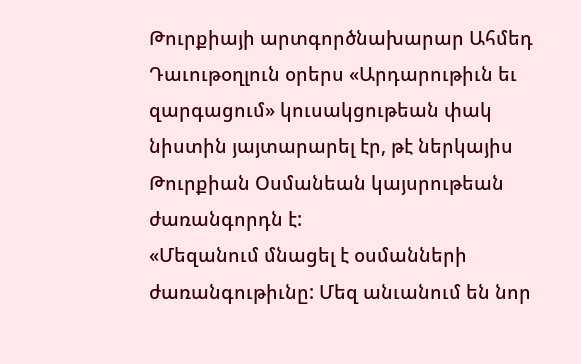Թուրքիայի արտգործնախարար Ահմեդ Դաւութօղլուն օրերս «Արդարութիւն եւ զարգացում» կուսակցութեան փակ նիստին յայտարարել էր, թէ ներկայիս Թուրքիան Օսմանեան կայսրութեան ժառանգորդն է:
«Մեզանում մնացել է օսմանների ժառանգութիւնը: Մեզ անւանում են նոր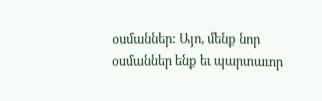օսմաններ: Այո, մենք նոր օսմաններ ենք եւ պարտաւոր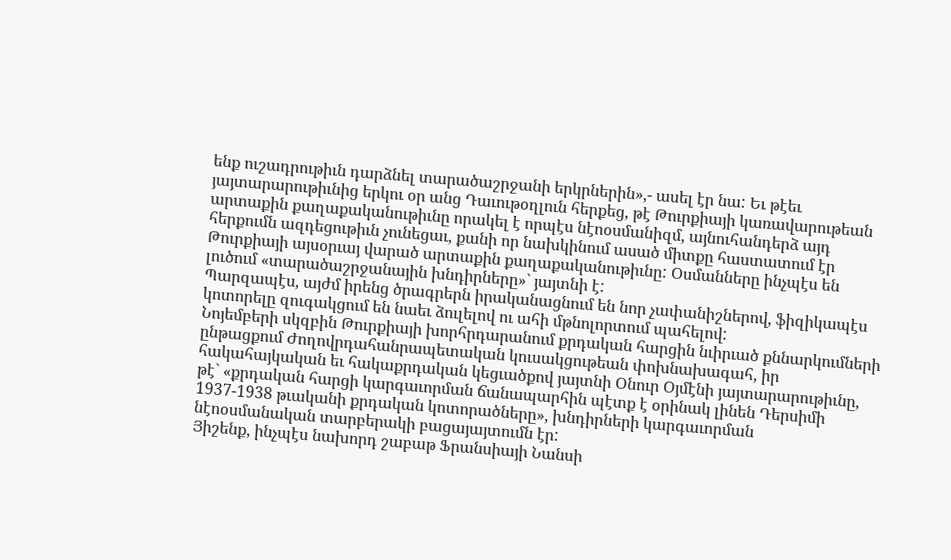ենք ուշադրութիւն դարձնել տարածաշրջանի երկրներին»,- ասել էր նա: Եւ թէեւ յայտարարութիւնից երկու օր անց Դաւութօղլուն հերքեց, թէ Թուրքիայի կառավարութեան արտաքին քաղաքականութիւնը որակել է որպէս նէոօսմանիզմ, այնուհանդերձ այդ հերքումն ազդեցութիւն չունեցաւ, քանի որ նախկինում ասած միտքը հաստատում էր Թուրքիայի այսօրւայ վարած արտաքին քաղաքականութիւնը: Օսմանները ինչպէս են լուծում «տարածաշրջանային խնդիրները»` յայտնի է:
Պարզապէս, այժմ իրենց ծրագրերն իրականացնում են նոր չափանիշներով, ֆիզիկապէս կոտորելը զուգակցում են նաեւ ձուլելով ու ահի մթնոլորտում պահելով:
Նոյեմբերի սկզբին Թուրքիայի խորհրդարանում քրդական հարցին նւիրւած քննարկումների ընթացքում Ժողովրդահանրապետական կուսակցութեան փոխնախագահ, իր հակահայկական եւ հակաքրդական կեցւածքով յայտնի Օնուր Օյմէնի յայտարարութիւնը, թէ` «քրդական հարցի կարգաւորման ճանապարհին պէտք է օրինակ լինեն Դերսիմի 1937-1938 թւականի քրդական կոտորածները», խնդիրների կարգաւորման նէոօսմանական տարբերակի բացայայտումն էր:
Յիշենք, ինչպէս նախորդ շաբաթ Ֆրանսիայի Նանսի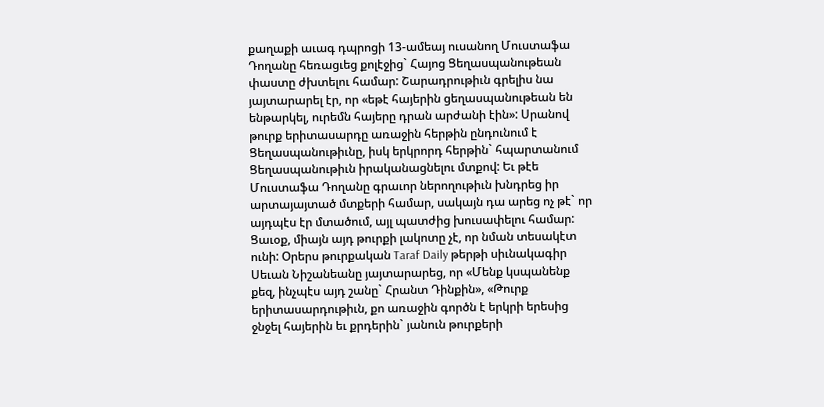քաղաքի աւագ դպրոցի 13-ամեայ ուսանող Մուստաֆա Դողանը հեռացւեց քոլէջից` Հայոց Ցեղասպանութեան փաստը ժխտելու համար: Շարադրութիւն գրելիս նա յայտարարել էր, որ «եթէ հայերին ցեղասպանութեան են ենթարկել, ուրեմն հայերը դրան արժանի էին»: Սրանով թուրք երիտասարդը առաջին հերթին ընդունում է Ցեղասպանութիւնը, իսկ երկրորդ հերթին` հպարտանում Ցեղասպանութիւն իրականացնելու մտքով: Եւ թէե Մուստաֆա Դողանը գրաւոր ներողութիւն խնդրեց իր արտայայտած մտքերի համար, սակայն դա արեց ոչ թէ` որ այդպէս էր մտածում, այլ պատժից խուսափելու համար:
Ցաւօք, միայն այդ թուրքի լակոտը չէ, որ նման տեսակէտ ունի: Օրերս թուրքական Taraf Daily թերթի սիւնակագիր Սեւան Նիշանեանը յայտարարեց, որ «Մենք կսպանենք քեզ, ինչպէս այդ շանը` Հրանտ Դինքին», «Թուրք երիտասարդութիւն, քո առաջին գործն է երկրի երեսից ջնջել հայերին եւ քրդերին` յանուն թուրքերի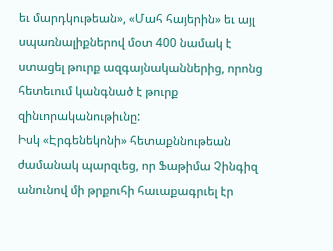եւ մարդկութեան», «Մահ հայերին» եւ այլ սպառնալիքներով մօտ 400 նամակ է ստացել թուրք ազգայնականներից, որոնց հետեւում կանգնած է թուրք զինւորականութիւնը:
Իսկ «Էրգենեկոնի» հետաքննութեան ժամանակ պարզւեց, որ Ֆաթիմա Չինգիզ անունով մի թրքուհի հաւաքագրւել էր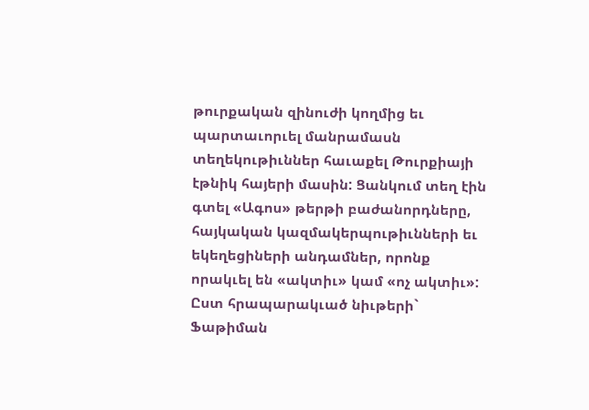թուրքական զինուժի կողմից եւ պարտաւորւել մանրամասն տեղեկութիւններ հաւաքել Թուրքիայի էթնիկ հայերի մասին: Ցանկում տեղ էին գտել «Ագոս» թերթի բաժանորդները, հայկական կազմակերպութիւնների եւ եկեղեցիների անդամներ, որոնք որակւել են «ակտիւ» կամ «ոչ ակտիւ»: Ըստ հրապարակւած նիւթերի` Ֆաթիման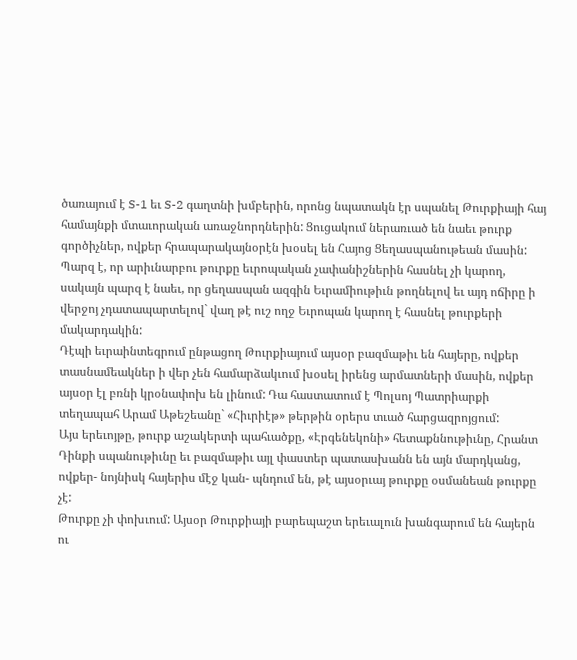ծառայում է S-1 եւ S-2 գաղտնի խմբերին, որոնց նպատակն էր սպանել Թուրքիայի հայ համայնքի մտաւորական առաջնորդներին: Ցուցակում ներառւած են նաեւ թուրք գործիչներ, ովքեր հրապարակայնօրէն խօսել են Հայոց Ցեղասպանութեան մասին:
Պարզ է, որ արիւնարբու թուրքը եւրոպական չափանիշներին հասնել չի կարող, սակայն պարզ է նաեւ, որ ցեղասպան ազգին Եւրամիութիւն թողնելով եւ այդ ոճիրը ի վերջոյ չդատապարտելով` վաղ թէ ուշ ողջ Եւրոպան կարող է հասնել թուրքերի մակարդակին:
Դէպի եւրաինտեգրում ընթացող Թուրքիայում այսօր բազմաթիւ են հայերը, ովքեր տասնամեակներ ի վեր չեն համարձակւում խօսել իրենց արմատների մասին, ովքեր այսօր էլ բռնի կրօնափոխ են լինում: Դա հաստատում է Պոլսոյ Պատրիարքի տեղապահ Արամ Աթեշեանը` «Հիւրիէթ» թերթին օրերս տւած հարցազրոյցում:
Այս երեւոյթը, թուրք աշակերտի պահւածքը, «Էրգենեկոնի» հետաքննութիւնը, Հրանտ Դինքի սպանութիւնը եւ բազմաթիւ այլ փաստեր պատասխանն են այն մարդկանց, ովքեր- նոյնիսկ հայերիս մէջ կան- պնդում են, թէ այսօրւայ թուրքը օսմանեան թուրքը չէ:
Թուրքը չի փոխւում: Այսօր Թուրքիայի բարեպաշտ երեւալուն խանգարում են հայերն ու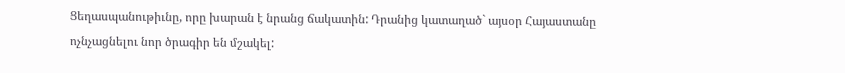Ցեղասպանութիւնը, որը խարան է նրանց ճակատին: Դրանից կատաղած` այսօր Հայաստանը ոչնչացնելու նոր ծրագիր են մշակել: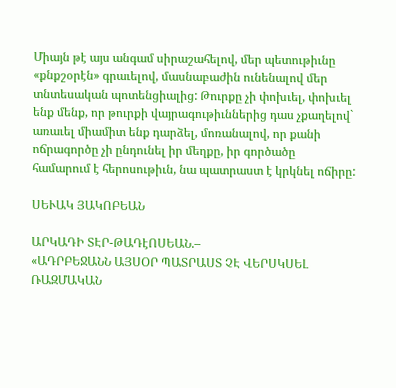Միայն թէ այս անգամ սիրաշահելով, մեր պետութիւնը «քնքշօրէն» գրաւելով, մասնաբաժին ունենալով մեր տնտեսական պոտենցիալից: Թուրքը չի փոխւել, փոխւել ենք մենք, որ թուրքի վայրագութիւններից դաս չքաղելով` առաւել միամիտ ենք դարձել, մոռանալով, որ քանի ոճրագործը չի ընդունել իր մեղքը, իր գործածը համարում է հերոսութիւն, նա պատրաստ է կրկնել ոճիրը:

ՍԵՒԱԿ ՅԱԿՈԲԵԱՆ

ԱՐԿԱԴԻ ՏԷՐ-ԹԱԴէՈՍԵԱՆ.–
«ԱԴՐԲԵՋԱՆՆ ԱՅՍՕՐ ՊԱՏՐԱՍՏ ՉԷ ՎԵՐՍԿՍԵԼ ՌԱԶՄԱԿԱՆ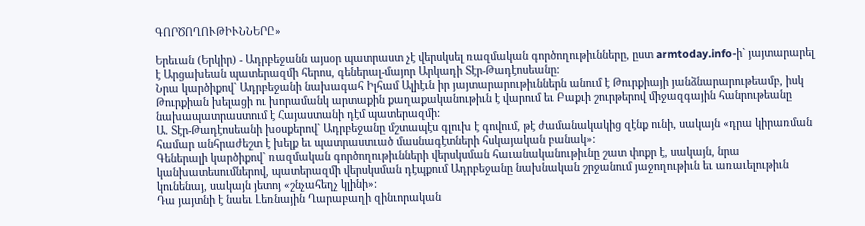ԳՈՐԾՈՂՈՒԹԻՒՆՆԵՐԸ»

Երեւան (Երկիր) - Ադրբեջանն այսօր պատրաստ չէ վերսկսել ռազմական գործողութիւնները, ըստ armtoday.info-ի` յայտարարել է Արցախեան պատերազմի հերոս, գեներալ-մայոր Արկադի Տէր-Թադէոսեանը:
Նրա կարծիքով` Ադրբեջանի նախագահ Իլհամ Ալիէւն իր յայտարարութիւններն անում է Թուրքիայի յանձնարարութեամբ, իսկ Թուրքիան խելացի ու խորամանկ արտաքին քաղաքականութիւն է վարում եւ Բաքւի շուրթերով միջազգային հանրութեանը նախապատրաստում է Հայաստանի դէմ պատերազմի:
Ա. Տէր-Թադէոսեանի խօսքերով` Ադրբեջանը մշտապէս գլուխ է գովում, թէ ժամանակակից զէնք ունի, սակայն «դրա կիրառման համար անհրաժեշտ է խելք եւ պատրաստւած մասնագէտների հսկայական բանակ»:
Գեներալի կարծիքով` ռազմական գործողութիւնների վերսկսման հաւանականութիւնը շատ փոքր է, սակայն, նրա կանխատեսումներով, պատերազմի վերսկսման դէպքում Ադրբեջանը նախնական շրջանում յաջողութիւն եւ առաւելութիւն կունենայ, սակայն յետոյ «շնչահեղչ կլինի»:
Դա յայտնի է նաեւ Լեռնային Ղարաբաղի զինւորական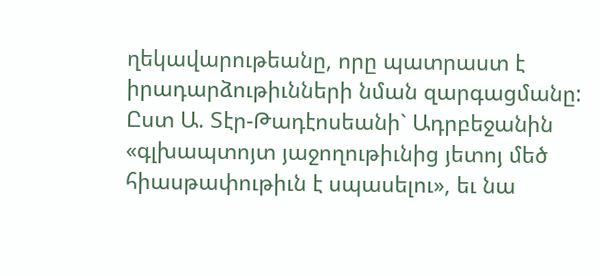ղեկավարութեանը, որը պատրաստ է իրադարձութիւնների նման զարգացմանը:
Ըստ Ա. Տէր-Թադէոսեանի` Ադրբեջանին «գլխապտոյտ յաջողութիւնից յետոյ մեծ հիասթափութիւն է սպասելու», եւ նա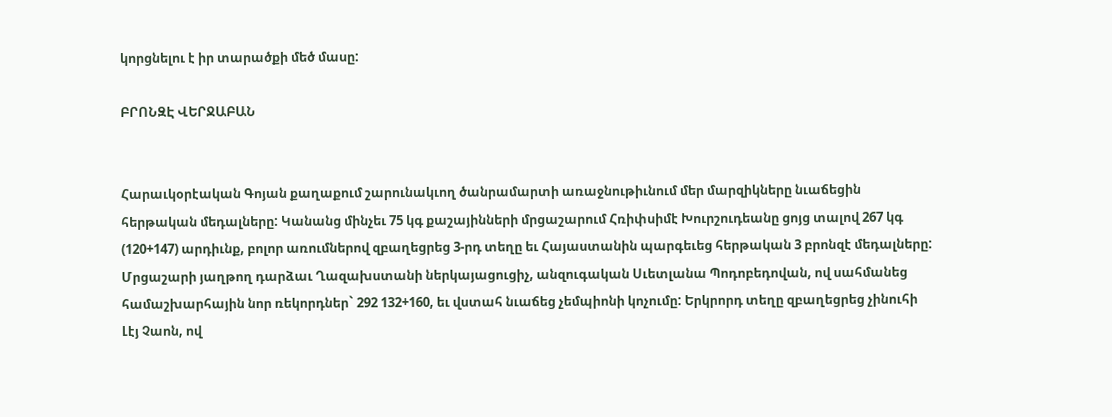կորցնելու է իր տարածքի մեծ մասը:

ԲՐՈՆԶԷ ՎԵՐՋԱԲԱՆ


Հարաւկօրէական Գոյան քաղաքում շարունակւող ծանրամարտի առաջնութիւնում մեր մարզիկները նւաճեցին հերթական մեդալները: Կանանց մինչեւ 75 կգ քաշայինների մրցաշարում Հռիփսիմէ Խուրշուդեանը ցոյց տալով 267 կգ (120+147) արդիւնք, բոլոր առումներով զբաղեցրեց 3-րդ տեղը եւ Հայաստանին պարգեւեց հերթական 3 բրոնզէ մեդալները:
Մրցաշարի յաղթող դարձաւ Ղազախստանի ներկայացուցիչ, անզուգական Սւետլանա Պոդոբեդովան, ով սահմանեց համաշխարհային նոր ռեկորդներ` 292 132+160, եւ վստահ նւաճեց չեմպիոնի կոչումը: Երկրորդ տեղը զբաղեցրեց չինուհի Լէյ Չաոն, ով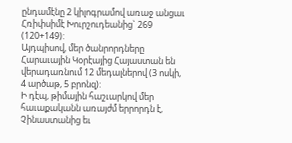ընդամէնը 2 կիլոգրամով առաջ անցաւ Հռիփսիմէ Խուրշուդեանից` 269 (120+149):
Այդպիսով, մեր ծանրորդները Հարաւային Կօրէայից Հայաստան են վերադառնում 12 մեդալներով (3 ոսկի, 4 արծաթ, 5 բրոնզ):
Ի դէպ, թիմային հաշւարկով մեր հաւաքականն առայժմ երրորդն է, Չինաստանից եւ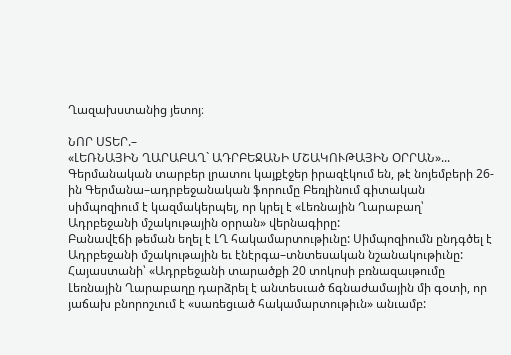Ղազախստանից յետոյ։

ՆՈՐ ՍՏԵՐ.–
«ԼԵՌՆԱՅԻՆ ՂԱՐԱԲԱՂ` ԱԴՐԲԵՋԱՆԻ ՄՇԱԿՈՒԹԱՅԻՆ ՕՐՐԱՆ»...
Գերմանական տարբեր լրատու կայքէջեր իրազէկում են, թէ նոյեմբերի 26-ին Գերմանա–ադրբեջանական ֆորումը Բեռլինում գիտական սիմպոզիում է կազմակերպել, որ կրել է «Լեռնային Ղարաբաղ՝ Ադրբեջանի մշակութային օրրան» վերնագիրը:
Բանավէճի թեման եղել է ԼՂ հակամարտութիւնը: Սիմպոզիումն ընդգծել է Ադրբեջանի մշակութային եւ էնէրգա–տնտեսական նշանակութիւնը: Հայաստանի՝ «Ադրբեջանի տարածքի 20 տոկոսի բռնազաւթումը Լեռնային Ղարաբաղը դարձրել է անտեսւած ճգնաժամային մի գօտի, որ յաճախ բնորոշւում է «սառեցւած հակամարտութիւն» անւամբ: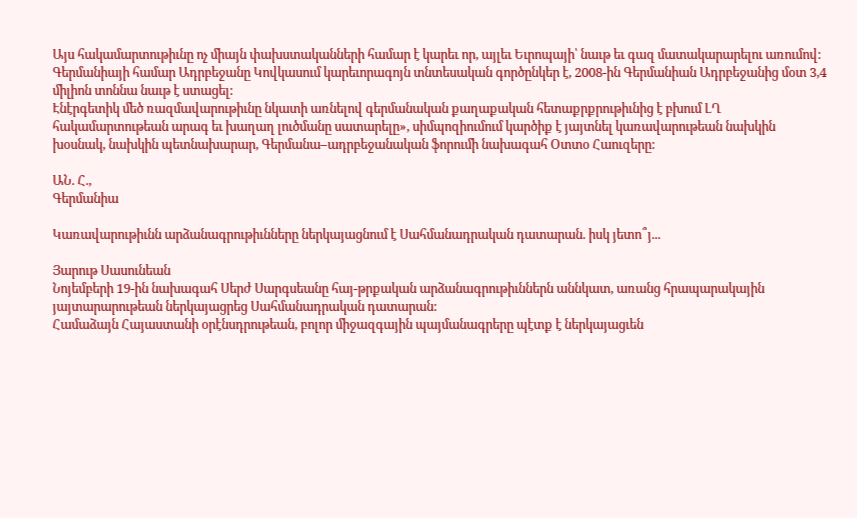Այս հակամարտութիւնը ոչ միայն փախստականների համար է կարեւ որ, այլեւ Եւրոպայի՝ նաւթ եւ գազ մատակարարելու առումով: Գերմանիայի համար Ադրբեջանը Կովկասում կարեւորագոյն տնտեսական գործընկեր է, 2008-ին Գերմանիան Ադրբեջանից մօտ 3,4 միլիոն տոննա նաւթ է ստացել:
Էնէրգետիկ մեծ ռազմավարութիւնը նկատի առնելով գերմանական քաղաքական հետաքրքրութիւնից է բխում ԼՂ հակամարտութեան արագ եւ խաղաղ լուծմանը սատարելը», սիմպոզիումում կարծիք է յայտնել կառավարութեան նախկին խօսնակ, նախկին պետնախարար, Գերմանա–ադրբեջանական ֆորումի նախագահ Օտտօ Հաուզերը:

ԱՆ. Հ.,
Գերմանիա

Կառավարութիւնն արձանագրութիւնները ներկայացնում է Սահմանադրական դատարան. իսկ յետո՞յ...

Յարութ Սասունեան
Նոյեմբերի 19-ին նախագահ Սերժ Սարգսեանը հայ-թրքական արձանագրութիւններն աննկատ, առանց հրապարակային յայտարարութեան ներկայացրեց Սահմանադրական դատարան:
Համաձայն Հայաստանի օրէնսդրութեան, բոլոր միջազգային պայմանագրերը պէտք է ներկայացւեն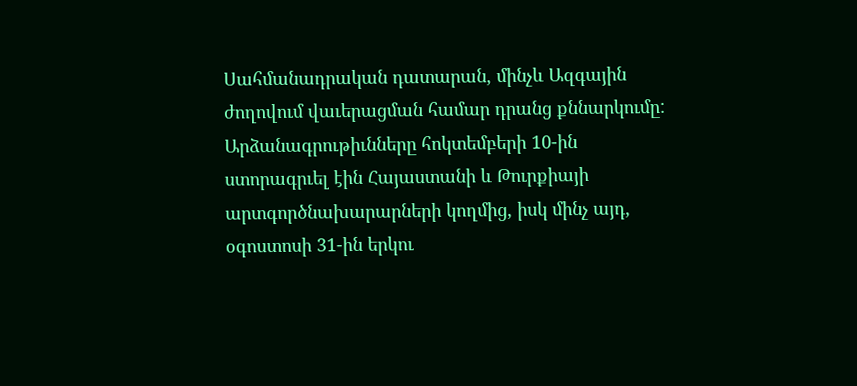Սահմանադրական դատարան, մինչև Ազգային ժողովում վաւերացման համար դրանց քննարկումը:
Արձանագրութիւնները հոկտեմբերի 10-ին ստորագրւել էին Հայաստանի և Թուրքիայի արտգործնախարարների կողմից, իսկ մինչ այդ, օգոստոսի 31-ին երկու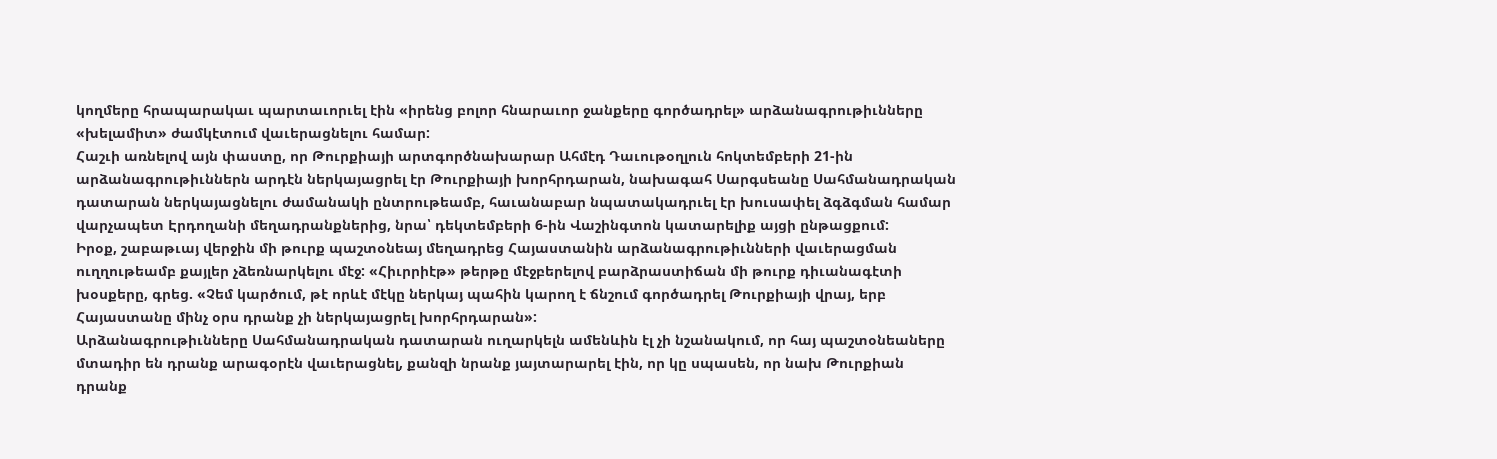կողմերը հրապարակաւ պարտաւորւել էին «իրենց բոլոր հնարաւոր ջանքերը գործադրել» արձանագրութիւնները «խելամիտ» ժամկէտում վաւերացնելու համար:
Հաշւի առնելով այն փաստը, որ Թուրքիայի արտգործնախարար Ահմէդ Դաւութօղլուն հոկտեմբերի 21-ին արձանագրութիւններն արդէն ներկայացրել էր Թուրքիայի խորհրդարան, նախագահ Սարգսեանը Սահմանադրական դատարան ներկայացնելու ժամանակի ընտրութեամբ, հաւանաբար նպատակադրւել էր խուսափել ձգձգման համար վարչապետ Էրդողանի մեղադրանքներից, նրա՝ դեկտեմբերի 6-ին Վաշինգտոն կատարելիք այցի ընթացքում:
Իրօք, շաբաթւայ վերջին մի թուրք պաշտօնեայ մեղադրեց Հայաստանին արձանագրութիւնների վաւերացման ուղղութեամբ քայլեր չձեռնարկելու մէջ: «Հիւրրիէթ» թերթը մէջբերելով բարձրաստիճան մի թուրք դիւանագէտի խօսքերը, գրեց. «Չեմ կարծում, թէ որևէ մէկը ներկայ պահին կարող է ճնշում գործադրել Թուրքիայի վրայ, երբ Հայաստանը մինչ օրս դրանք չի ներկայացրել խորհրդարան»:
Արձանագրութիւնները Սահմանադրական դատարան ուղարկելն ամենևին էլ չի նշանակում, որ հայ պաշտօնեաները մտադիր են դրանք արագօրէն վաւերացնել, քանզի նրանք յայտարարել էին, որ կը սպասեն, որ նախ Թուրքիան դրանք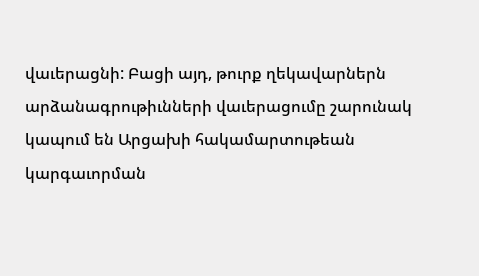վաւերացնի: Բացի այդ, թուրք ղեկավարներն արձանագրութիւնների վաւերացումը շարունակ կապում են Արցախի հակամարտութեան կարգաւորման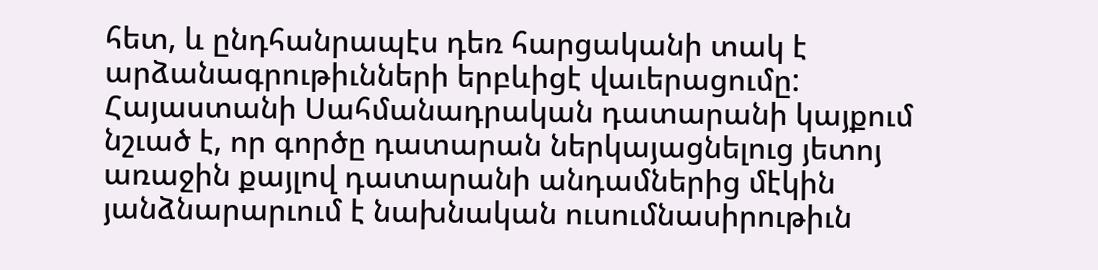հետ, և ընդհանրապէս դեռ հարցականի տակ է արձանագրութիւնների երբևիցէ վաւերացումը:
Հայաստանի Սահմանադրական դատարանի կայքում նշւած է, որ գործը դատարան ներկայացնելուց յետոյ առաջին քայլով դատարանի անդամներից մէկին յանձնարարւում է նախնական ուսումնասիրութիւն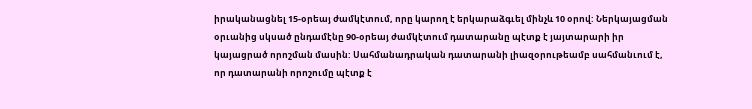իրականացնել 15-օրեայ ժամկէտում, որը կարող է երկարաձգւել մինչև 10 օրով: Ներկայացման օրւանից սկսած ընդամէնը 90-օրեայ ժամկէտում դատարանը պէտք է յայտարարի իր կայացրած որոշման մասին: Սահմանադրական դատարանի լիազօրութեամբ սահմանւում է, որ դատարանի որոշումը պէտք է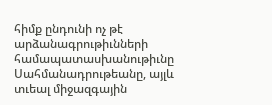հիմք ընդունի ոչ թէ արձանագրութիւնների համապատասխանութիւնը Սահմանադրութեանը, այլև տւեալ միջազգային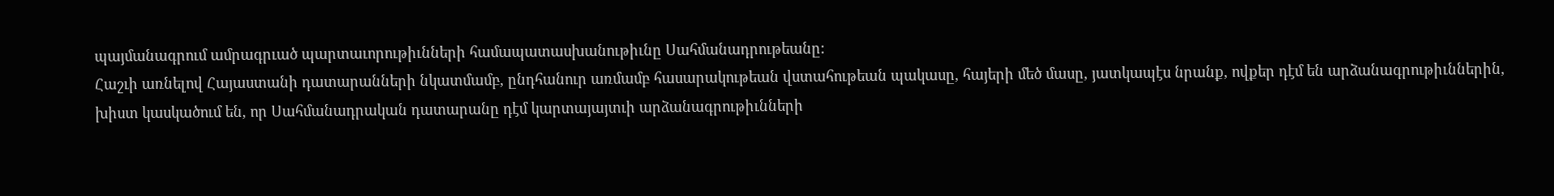պայմանագրում ամրագրւած պարտաւորութիւնների համապատասխանութիւնը Սահմանադրութեանը:
Հաշւի առնելով Հայաստանի դատարանների նկատմամբ, ընդհանուր առմամբ հասարակութեան վստահութեան պակասը, հայերի մեծ մասը, յատկապէս նրանք, ովքեր դէմ են արձանագրութիւններին, խիստ կասկածում են, որ Սահմանադրական դատարանը դէմ կարտայայտւի արձանագրութիւնների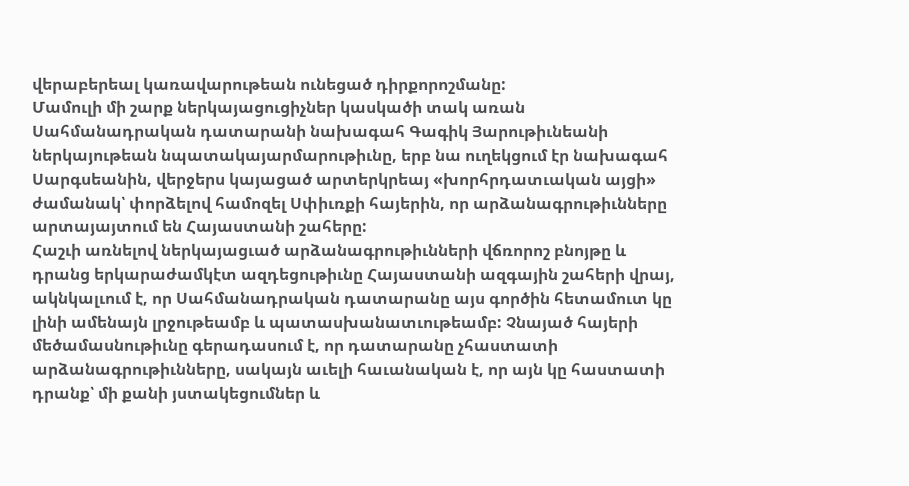վերաբերեալ կառավարութեան ունեցած դիրքորոշմանը:
Մամուլի մի շարք ներկայացուցիչներ կասկածի տակ առան Սահմանադրական դատարանի նախագահ Գագիկ Յարութիւնեանի ներկայութեան նպատակայարմարութիւնը, երբ նա ուղեկցում էր նախագահ Սարգսեանին, վերջերս կայացած արտերկրեայ «խորհրդատւական այցի» ժամանակ՝ փորձելով համոզել Սփիւռքի հայերին, որ արձանագրութիւնները արտայայտում են Հայաստանի շահերը:
Հաշւի առնելով ներկայացւած արձանագրութիւնների վճռորոշ բնոյթը և դրանց երկարաժամկէտ ազդեցութիւնը Հայաստանի ազգային շահերի վրայ, ակնկալւում է, որ Սահմանադրական դատարանը այս գործին հետամուտ կը լինի ամենայն լրջութեամբ և պատասխանատւութեամբ: Չնայած հայերի մեծամասնութիւնը գերադասում է, որ դատարանը չհաստատի արձանագրութիւնները, սակայն աւելի հաւանական է, որ այն կը հաստատի դրանք՝ մի քանի յստակեցումներ և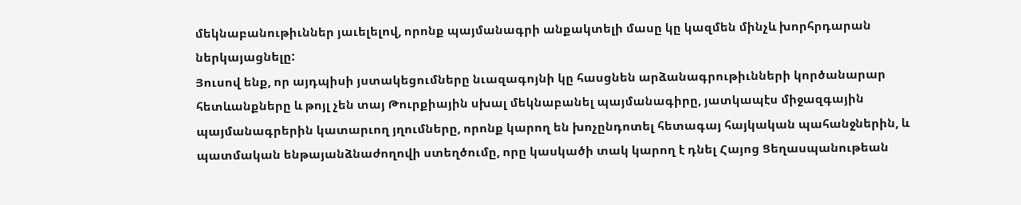մեկնաբանութիւններ յաւելելով, որոնք պայմանագրի անքակտելի մասը կը կազմեն մինչև խորհրդարան ներկայացնելը:
Յուսով ենք, որ այդպիսի յստակեցումները նւազագոյնի կը հասցնեն արձանագրութիւնների կործանարար հետևանքները և թոյլ չեն տայ Թուրքիային սխալ մեկնաբանել պայմանագիրը, յատկապէս միջազգային պայմանագրերին կատարւող յղումները, որոնք կարող են խոչընդոտել հետագայ հայկական պահանջներին, և պատմական ենթայանձնաժողովի ստեղծումը, որը կասկածի տակ կարող է դնել Հայոց Ցեղասպանութեան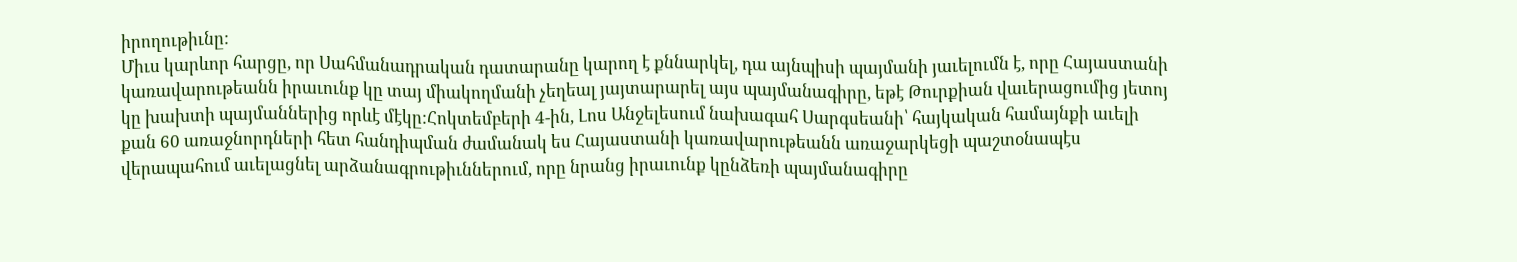իրողութիւնը:
Միւս կարևոր հարցը, որ Սահմանադրական դատարանը կարող է քննարկել, դա այնպիսի պայմանի յաւելումն է, որը Հայաստանի կառավարութեանն իրաւունք կը տայ միակողմանի չեղեալ յայտարարել այս պայմանագիրը, եթէ Թուրքիան վաւերացումից յետոյ կը խախտի պայմաններից որևէ մէկը:Հոկտեմբերի 4-ին, Լոս Անջելեսում նախագահ Սարգսեանի՝ հայկական համայնքի աւելի քան 60 առաջնորդների հետ հանդիպման ժամանակ ես Հայաստանի կառավարութեանն առաջարկեցի պաշտօնապէս վերապահում աւելացնել արձանագրութիւններում, որը նրանց իրաւունք կընձեռի պայմանագիրը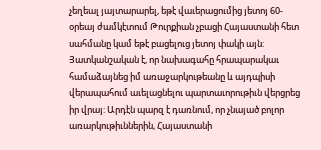չեղեալ յայտարարել, եթէ վաւերացումից յետոյ 60-օրեայ ժամկէտում Թուրքիան չբացի Հայաստանի հետ սահմանը կամ եթէ բացելուց յետոյ փակի այն:
Յատկանշական է, որ նախագահը հրապարակաւ համաձայնեց իմ առաջարկութեանը և այդպիսի վերապահում աւելացնելու պարտաւորութիւն վերցրեց իր վրայ: Արդէն պարզ է դառնում, որ չնայած բոլոր առարկութիւններին, Հայաստանի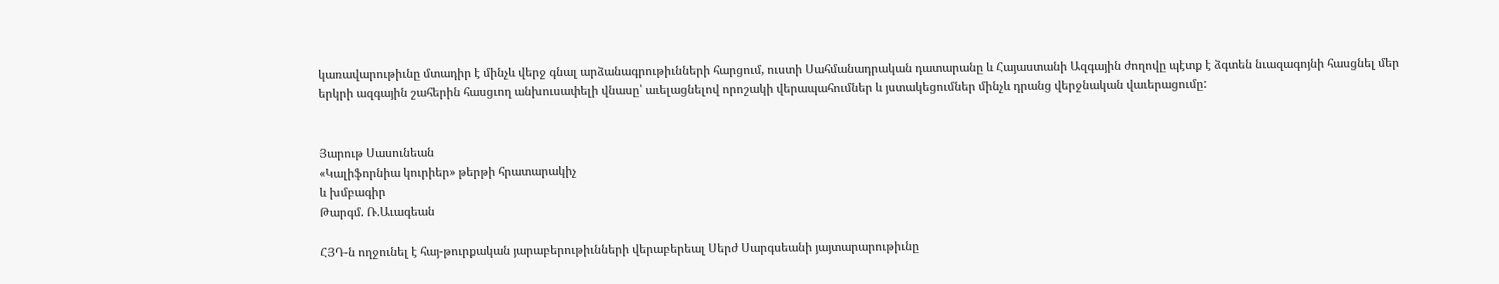կառավարութիւնը մտադիր է մինչև վերջ գնալ արձանագրութիւնների հարցում, ուստի Սահմանադրական դատարանը և Հայաստանի Ազգային ժողովը պէտք է ձգտեն նւազագոյնի հասցնել մեր երկրի ազգային շահերին հասցւող անխուսափելի վնասը՝ աւելացնելով որոշակի վերապահումներ և յստակեցումներ մինչև դրանց վերջնական վաւերացումը:


Յարութ Սասունեան
«Կալիֆորնիա կուրիեր» թերթի հրատարակիչ
և խմբագիր
Թարգմ. Ռ.Աւագեան

ՀՅԴ-ն ողջունել է հայ-թուրքական յարաբերութիւնների վերաբերեալ Սերժ Սարգսեանի յայտարարութիւնը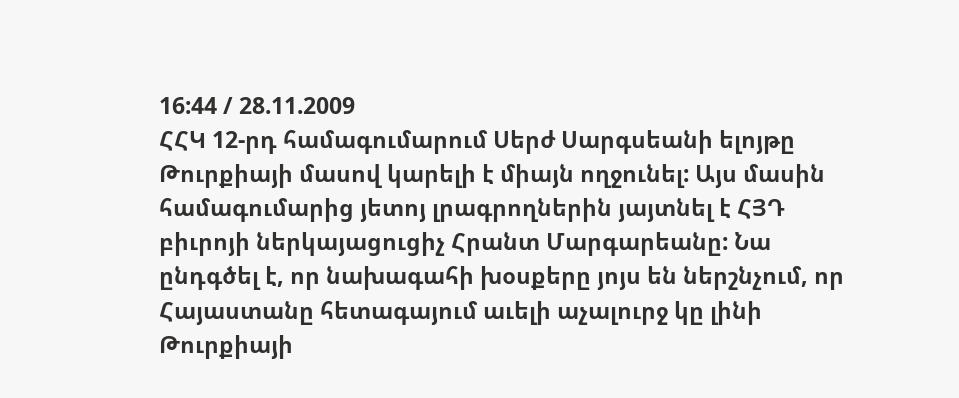16:44 / 28.11.2009
ՀՀԿ 12-րդ համագումարում Սերժ Սարգսեանի ելոյթը Թուրքիայի մասով կարելի է միայն ողջունել: Այս մասին համագումարից յետոյ լրագրողներին յայտնել է ՀՅԴ բիւրոյի ներկայացուցիչ Հրանտ Մարգարեանը: Նա ընդգծել է, որ նախագահի խօսքերը յոյս են ներշնչում, որ Հայաստանը հետագայում աւելի աչալուրջ կը լինի Թուրքիայի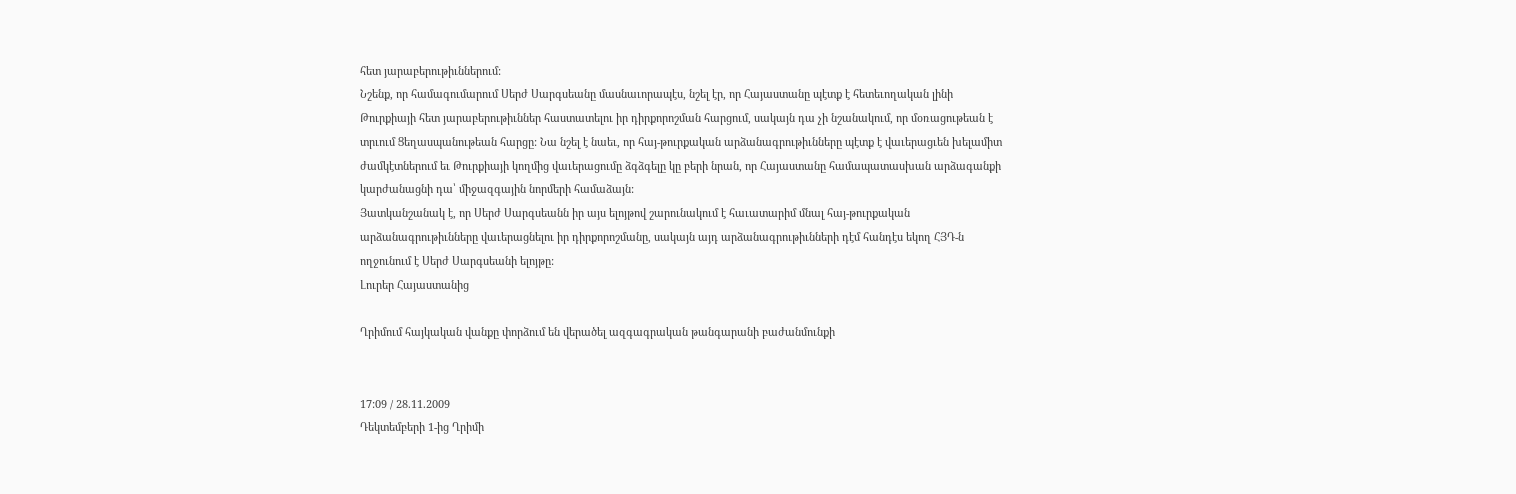հետ յարաբերութիւններում:
Նշենք, որ համագումարում Սերժ Սարգսեանը մասնաւորապէս, նշել էր, որ Հայաստանը պէտք է հետեւողական լինի Թուրքիայի հետ յարաբերութիւններ հաստատելու իր դիրքորոշման հարցում, սակայն դա չի նշանակում, որ մօռացութեան է տրւում Ցեղասպանութեան հարցը: Նա նշել է նաեւ, որ հայ-թուրքական արձանագրութիւնները պէտք է վաւերացւեն խելամիտ ժամկէտներում եւ Թուրքիայի կողմից վաւերացումը ձգձգելը կը բերի նրան, որ Հայաստանը համապատասխան արձագանքի կարժանացնի դա՝ միջազգային նորմերի համաձայն:
Յատկանշանակ է, որ Սերժ Սարգսեանն իր այս ելոյթով շարունակում է հաւատարիմ մնալ հայ-թուրքական արձանագրութիւնները վաւերացնելու իր դիրքորոշմանը, սակայն այդ արձանագրութիւնների դէմ հանդէս եկող ՀՅԴ-ն ողջունում է Սերժ Սարգսեանի ելոյթը:
Լուրեր Հայաստանից

Ղրիմում հայկական վանքը փորձում են վերածել ազգագրական թանգարանի բաժանմունքի


17:09 / 28.11.2009
Դեկտեմբերի 1-ից Ղրիմի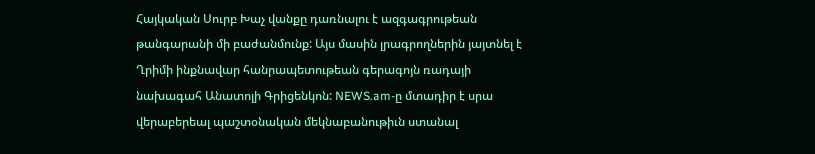Հայկական Սուրբ Խաչ վանքը դառնալու է ազգագրութեան թանգարանի մի բաժանմունք: Այս մասին լրագրողներին յայտնել է Ղրիմի ինքնավար հանրապետութեան գերագոյն ռադայի նախագահ Անատոլի Գրիցենկոն: NEWS.am-ը մտադիր է սրա վերաբերեալ պաշտօնական մեկնաբանութիւն ստանալ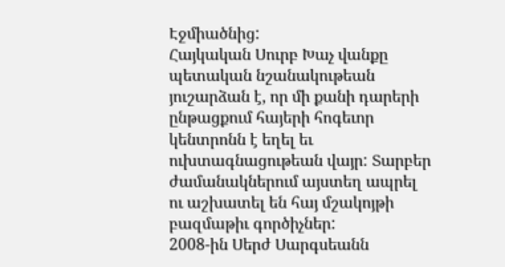Էջմիածնից:
Հայկական Սուրբ Խաչ վանքը պետական նշանակութեան յուշարձան է, որ մի քանի դարերի ընթացքում հայերի հոգեւոր կենտրոնն է եղել եւ ուխտագնացութեան վայր: Տարբեր ժամանակներում այստեղ ապրել ու աշխատել են հայ մշակոյթի բազմաթիւ գործիչներ:
2008-ին Սերժ Սարգսեանն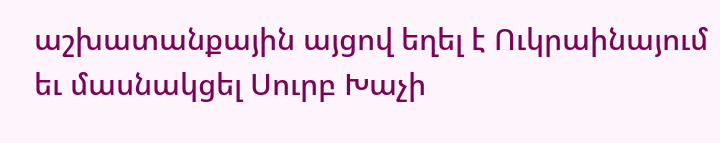աշխատանքային այցով եղել է Ուկրաինայում եւ մասնակցել Սուրբ Խաչի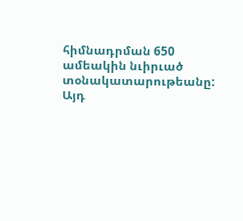հիմնադրման 650 ամեակին նւիրւած տօնակատարութեանը: Այդ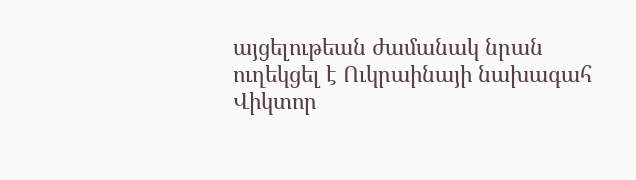այցելութեան ժամանակ նրան ուղեկցել է Ուկրաինայի նախագահ Վիկտոր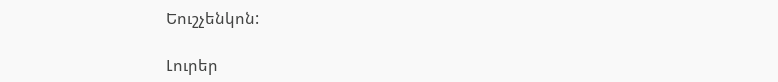Եուշչենկոն:

Լուրեր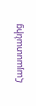Հայաստանից